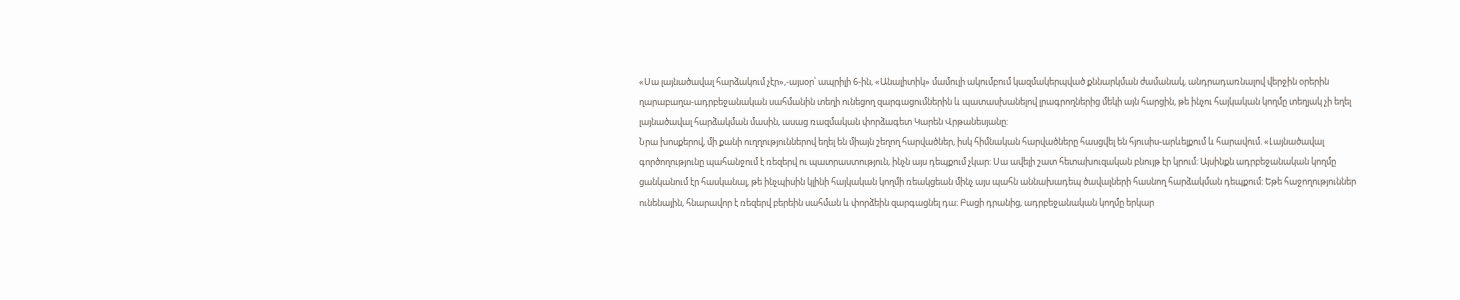«Սա լայնածավալ հարձակում չէր»,-այսօր՝ ապրիլի 6-ին, «Անալիտիկ» մամուլի ակումբում կազմակերպված քննարկման ժամանակ, անդրադառնալով վերջին օրերին ղարաբաղա-ադրբեջանական սահմանին տեղի ունեցող զարգացումներին և պատասխանելով լրագրողներից մեկի այն հարցին, թե ինչու հայկական կողմը տեղյակ չի եղել լայնածավալ հարձակման մասին, ասաց ռազմական փորձագետ Կարեն Վրթանեսյանը:
Նրա խոսքերով, մի քանի ուղղություններով եղել են միայն շեղող հարվածներ, իսկ հիմնական հարվածները հասցվել են հյուսիս-արևելքում և հարավում. «Լայնածավալ գործողությունը պահանջում է ռեզերվ ու պատրաստություն, ինչն այս դեպքում չկար: Սա ավելի շատ հետախուզական բնույթ էր կրում: Այսինքն ադրբեջանական կողմը ցանկանում էր հասկանալ, թե ինչպիսին կլինի հայկական կողմի ռեակցեան մինչ այս պահն աննախադեպ ծավալների հասնող հարձակման դեպքում: Եթե հաջողություններ ունենային, հնարավոր է ռեզերվ բերեին սահման և փորձեին զարգացնել դա: Բացի դրանից, ադրբեջանական կողմը երկար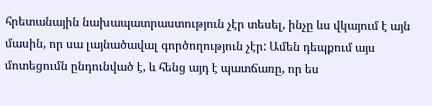հրետանային նախապատրաստություն չէր տեսել, ինչը ևս վկայում է այն մասին, որ սա լայնածավալ գործողություն չէր: Ամեն դեպքում այս մոտեցումն ընդունված է, և հենց այդ է պատճառը, որ ես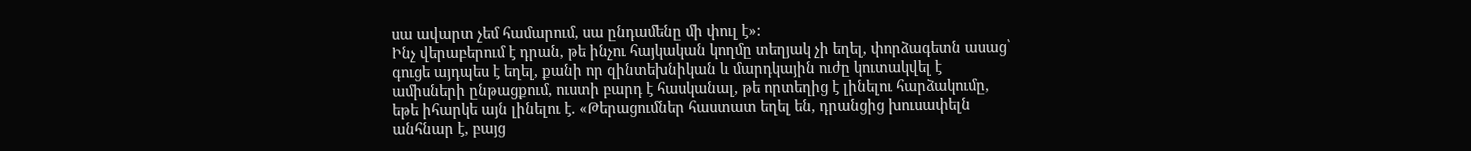սա ավարտ չեմ համարում, սա ընդամենը մի փուլ է»:
Ինչ վերաբերում է դրան, թե ինչու հայկական կողմը տեղյակ չի եղել, փորձագետն ասաց՝ գուցե այդպես է եղել, քանի որ զինտեխնիկան և մարդկային ուժը կուտակվել է ամիսների ընթացքում, ուստի բարդ է հասկանալ, թե որտեղից է լինելու հարձակումը, եթե իհարկե այն լինելու է. «Թերացումներ հաստատ եղել են, դրանցից խուսափելն անհնար է, բայց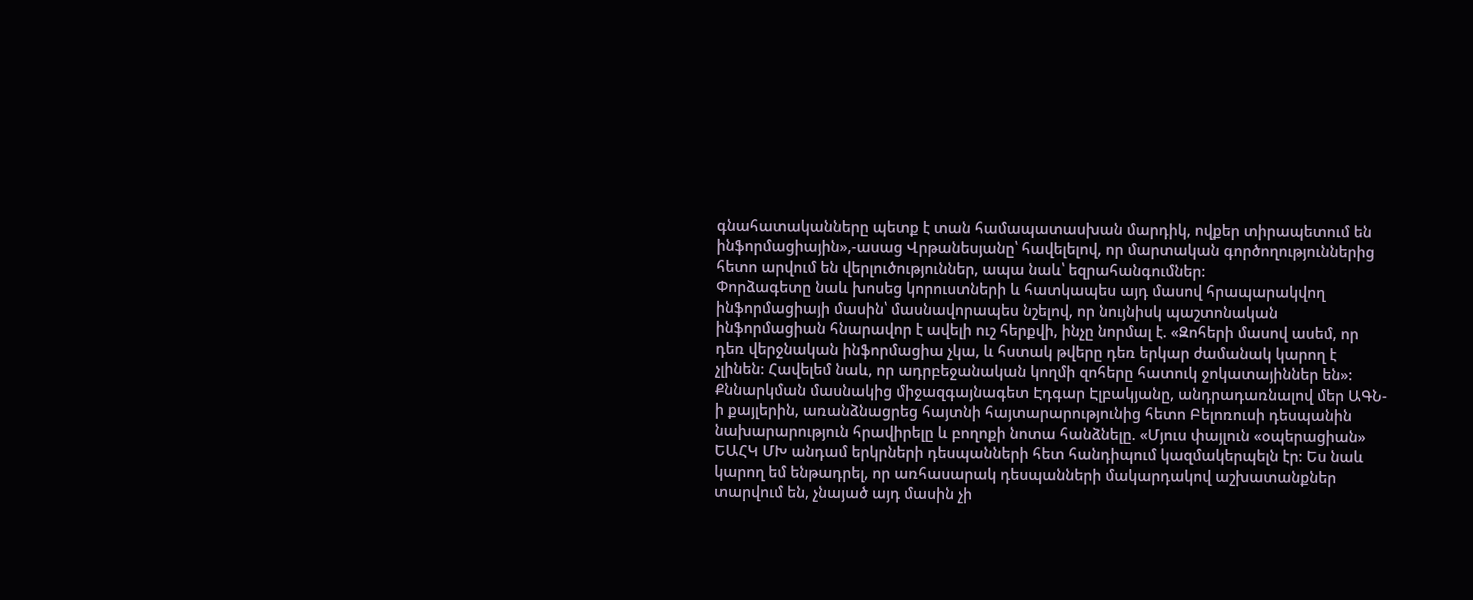գնահատականները պետք է տան համապատասխան մարդիկ, ովքեր տիրապետում են ինֆորմացիային»,-ասաց Վրթանեսյանը՝ հավելելով, որ մարտական գործողություններից հետո արվում են վերլուծություններ, ապա նաև՝ եզրահանգումներ:
Փորձագետը նաև խոսեց կորուստների և հատկապես այդ մասով հրապարակվող ինֆորմացիայի մասին՝ մասնավորապես նշելով, որ նույնիսկ պաշտոնական ինֆորմացիան հնարավոր է ավելի ուշ հերքվի, ինչը նորմալ է. «Զոհերի մասով ասեմ, որ դեռ վերջնական ինֆորմացիա չկա, և հստակ թվերը դեռ երկար ժամանակ կարող է չլինեն: Հավելեմ նաև, որ ադրբեջանական կողմի զոհերը հատուկ ջոկատայիններ են»:
Քննարկման մասնակից միջազգայնագետ Էդգար Էլբակյանը, անդրադառնալով մեր ԱԳՆ-ի քայլերին, առանձնացրեց հայտնի հայտարարությունից հետո Բելոռուսի դեսպանին նախարարություն հրավիրելը և բողոքի նոտա հանձնելը. «Մյուս փայլուն «օպերացիան» ԵԱՀԿ ՄԽ անդամ երկրների դեսպանների հետ հանդիպում կազմակերպելն էր: Ես նաև կարող եմ ենթադրել, որ առհասարակ դեսպանների մակարդակով աշխատանքներ տարվում են, չնայած այդ մասին չի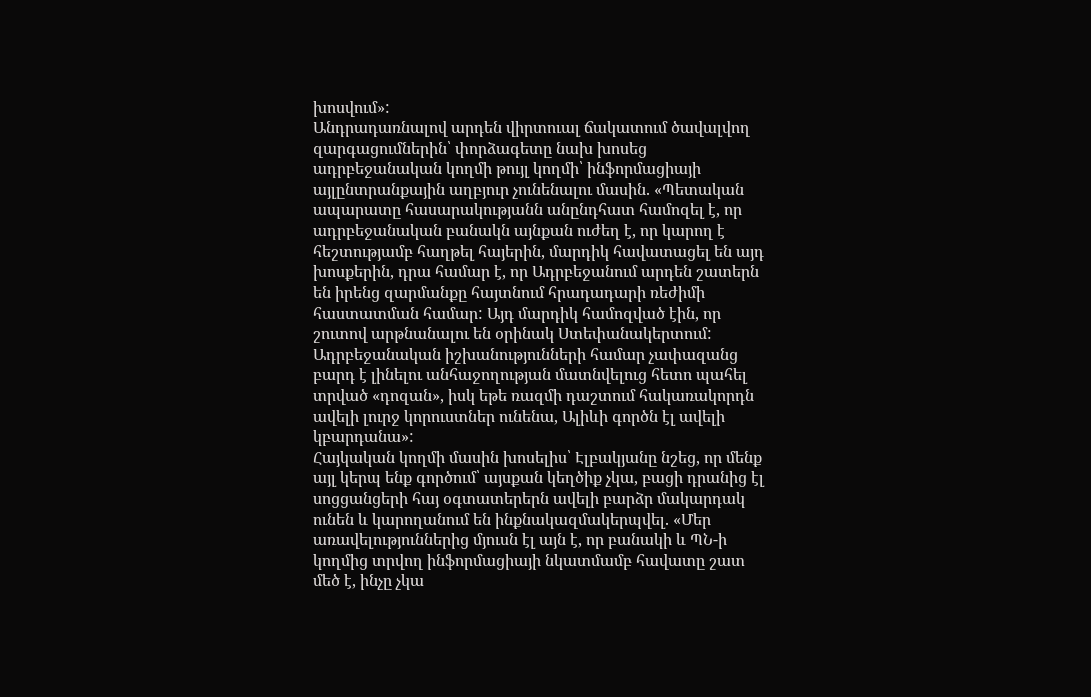խոսվում»:
Անդրադառնալով արդեն վիրտուալ ճակատում ծավալվող զարգացումներին՝ փորձագետը նախ խոսեց ադրբեջանական կողմի թույլ կողմի՝ ինֆորմացիայի այլընտրանքային աղբյուր չունենալու մասին. «Պետական ապարատը հասարակությանն անընդհատ համոզել է, որ ադրբեջանական բանակն այնքան ուժեղ է, որ կարող է հեշտությամբ հաղթել հայերին, մարդիկ հավատացել են այդ խոսքերին, դրա համար է, որ Ադրբեջանում արդեն շատերն են իրենց զարմանքը հայտնում հրադադարի ռեժիմի հաստատման համար: Այդ մարդիկ համոզված էին, որ շուտով արթնանալու են օրինակ Ստեփանակերտում: Ադրբեջանական իշխանությունների համար չափազանց բարդ է լինելու անհաջողության մատնվելուց հետո պահել տրված «դոզան», իսկ եթե ռազմի դաշտում հակառակորդն ավելի լուրջ կորուստներ ունենա, Ալիևի գործն էլ ավելի կբարդանա»:
Հայկական կողմի մասին խոսելիս՝ Էլբակյանը նշեց, որ մենք այլ կերպ ենք գործում՝ այսքան կեղծիք չկա, բացի դրանից էլ սոցցանցերի հայ օգտատերերն ավելի բարձր մակարդակ ունեն և կարողանում են ինքնակազմակերպվել. «Մեր առավելություններից մյուսն էլ այն է, որ բանակի և ՊՆ-ի կողմից տրվող ինֆորմացիայի նկատմամբ հավատը շատ մեծ է, ինչը չկա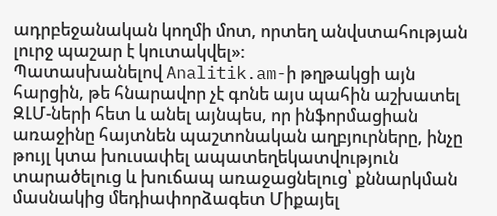ադրբեջանական կողմի մոտ, որտեղ անվստահության լուրջ պաշար է կուտակվել»:
Պատասխանելով Analitik.am-ի թղթակցի այն հարցին, թե հնարավոր չէ գոնե այս պահին աշխատել ԶԼՄ-ների հետ և անել այնպես, որ ինֆորմացիան առաջինը հայտնեն պաշտոնական աղբյուրները, ինչը թույլ կտա խուսափել ապատեղեկատվություն տարածելուց և խուճապ առաջացնելուց՝ քննարկման մասնակից մեդիափորձագետ Միքայել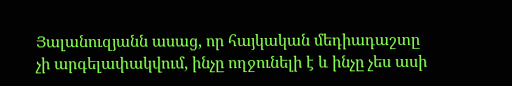Յալանուզյանն ասաց, որ հայկական մեդիադաշտը չի արգելափակվում, ինչը ողջունելի է և ինչը չես ասի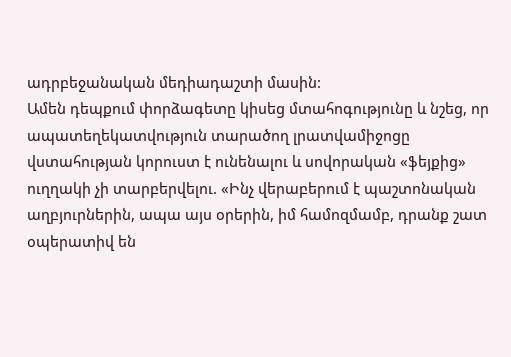ադրբեջանական մեդիադաշտի մասին:
Ամեն դեպքում փորձագետը կիսեց մտահոգությունը և նշեց, որ ապատեղեկատվություն տարածող լրատվամիջոցը վստահության կորուստ է ունենալու և սովորական «ֆեյքից» ուղղակի չի տարբերվելու. «Ինչ վերաբերում է պաշտոնական աղբյուրներին, ապա այս օրերին, իմ համոզմամբ, դրանք շատ օպերատիվ են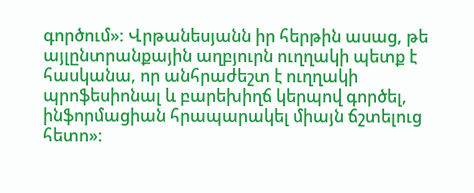գործում»: Վրթանեսյանն իր հերթին ասաց, թե այլընտրանքային աղբյուրն ուղղակի պետք է հասկանա, որ անհրաժեշտ է ուղղակի պրոֆեսիոնալ և բարեխիղճ կերպով գործել, ինֆորմացիան հրապարակել միայն ճշտելուց հետո»: